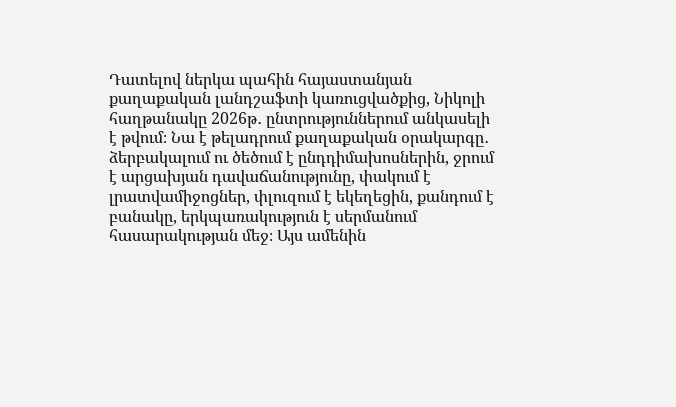Դատելով ներկա պահին հայաստանյան քաղաքական լանդշաֆտի կառուցվածքից, Նիկոլի հաղթանակը 2026թ․ ընտրություններում անկասելի է թվում։ Նա է թելադրում քաղաքական օրակարգը․ ձերբակալում ու ծեծում է ընդդիմախոսներին, ջրում է արցախյան դավաճանությունը, փակում է լրատվամիջոցներ, փլուզում է եկեղեցին, քանդում է բանակը, երկպառակություն է սերմանում հասարակության մեջ։ Այս ամենին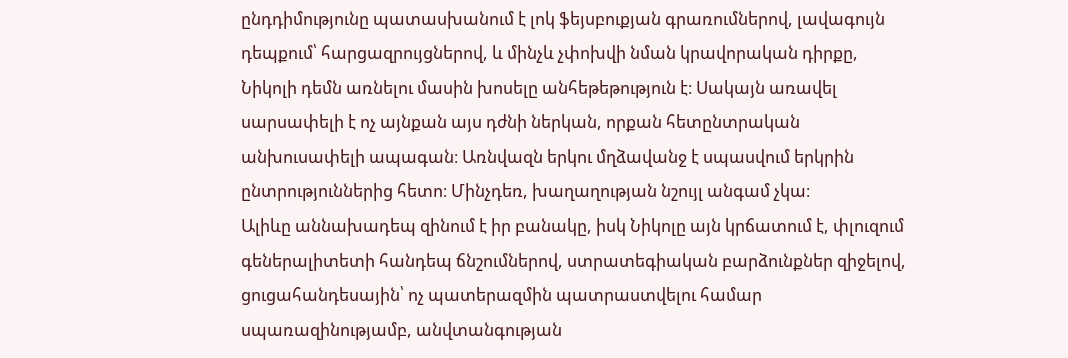ընդդիմությունը պատասխանում է լոկ ֆեյսբուքյան գրառումներով, լավագույն դեպքում՝ հարցազրույցներով, և մինչև չփոխվի նման կրավորական դիրքը, Նիկոլի դեմն առնելու մասին խոսելը անհեթեթություն է։ Սակայն առավել սարսափելի է ոչ այնքան այս դժնի ներկան, որքան հետընտրական անխուսափելի ապագան։ Առնվազն երկու մղձավանջ է սպասվում երկրին ընտրություններից հետո։ Մինչդեռ, խաղաղության նշույլ անգամ չկա։
Ալիևը աննախադեպ զինում է իր բանակը, իսկ Նիկոլը այն կրճատում է, փլուզում գեներալիտետի հանդեպ ճնշումներով, ստրատեգիական բարձունքներ զիջելով, ցուցահանդեսային՝ ոչ պատերազմին պատրաստվելու համար սպառազինությամբ, անվտանգության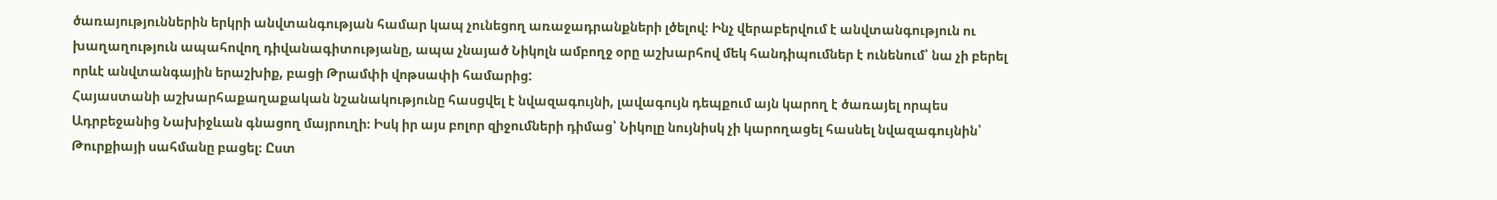ծառայություններին երկրի անվտանգության համար կապ չունեցող առաջադրանքների լծելով։ Ինչ վերաբերվում է անվտանգություն ու խաղաղություն ապահովող դիվանագիտությանը, ապա չնայած Նիկոլն ամբողջ օրը աշխարհով մեկ հանդիպումներ է ունենում՝ նա չի բերել որևէ անվտանգային երաշխիք, բացի Թրամփի վոթսափի համարից:
Հայաստանի աշխարհաքաղաքական նշանակությունը հասցվել է նվազագույնի, լավագույն դեպքում այն կարող է ծառայել որպես Ադրբեջանից Նախիջևան գնացող մայրուղի։ Իսկ իր այս բոլոր զիջումների դիմաց՝ Նիկոլը նույնիսկ չի կարողացել հասնել նվազագույնին՝ Թուրքիայի սահմանը բացել։ Ըստ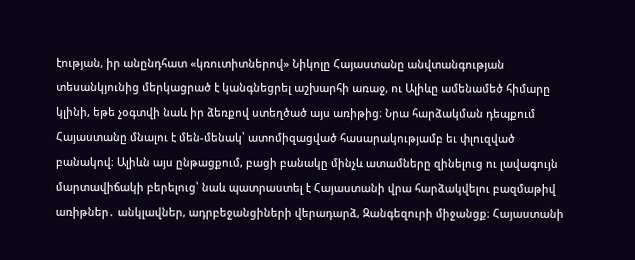էության, իր անընդհատ «կռուտիտներով» Նիկոլը Հայաստանը անվտանգության տեսանկյունից մերկացրած է կանգնեցրել աշխարհի առաջ, ու Ալիևը ամենամեծ հիմարը կլինի, եթե չօգտվի նաև իր ձեռքով ստեղծած այս առիթից։ Նրա հարձակման դեպքում Հայաստանը մնալու է մեն-մենակ՝ ատոմիզացված հասարակությամբ եւ փլուզված բանակով։ Ալիևն այս ընթացքում, բացի բանակը մինչև ատամները զինելուց ու լավագույն մարտավիճակի բերելուց՝ նաև պատրաստել է Հայաստանի վրա հարձակվելու բազմաթիվ առիթներ․ անկլավներ, ադրբեջանցիների վերադարձ, Զանգեզուրի միջանցք։ Հայաստանի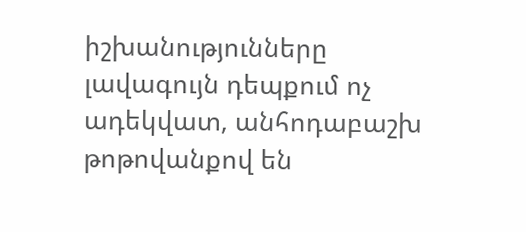իշխանությունները լավագույն դեպքում ոչ ադեկվատ, անհոդաբաշխ թոթովանքով են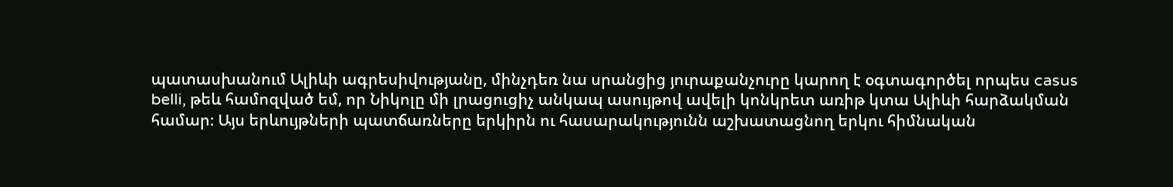պատասխանում Ալիևի ագրեսիվությանը, մինչդեռ նա սրանցից յուրաքանչուրը կարող է օգտագործել որպես casus belli, թեև համոզված եմ, որ Նիկոլը մի լրացուցիչ անկապ ասույթով ավելի կոնկրետ առիթ կտա Ալիևի հարձակման համար։ Այս երևույթների պատճառները երկիրն ու հասարակությունն աշխատացնող երկու հիմնական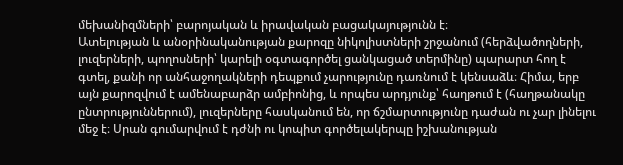մեխանիզմների՝ բարոյական և իրավական բացակայությունն է։
Ատելության և անօրինականության քարոզը նիկոլիստների շրջանում (հերձվածողների, լուզերների, պողոսների՝ կարելի օգտագործել ցանկացած տերմինը) պարարտ հող է գտել, քանի որ անհաջողակների դեպքում չարությունը դառնում է կենսաձև։ Հիմա, երբ այն քարոզվում է ամենաբարձր ամբիոնից, և որպես արդյունք՝ հաղթում է (հաղթանակը ընտրություններում), լուզերները հասկանում են, որ ճշմարտությունը դաժան ու չար լինելու մեջ է։ Սրան գումարվում է դժնի ու կոպիտ գործելակերպը իշխանության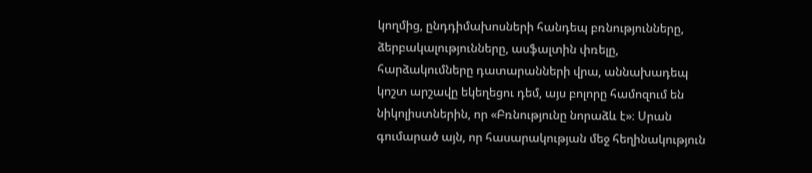կողմից, ընդդիմախոսների հանդեպ բռնությունները, ձերբակալությունները, ասֆալտին փռելը, հարձակումները դատարանների վրա, աննախադեպ կոշտ արշավը եկեղեցու դեմ, այս բոլորը համոզում են նիկոլիստներին, որ «Բռնությունը նորաձև է»։ Սրան գումարած այն, որ հասարակության մեջ հեղինակություն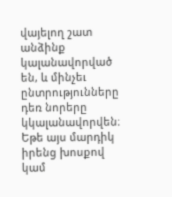վայելող շատ անձինք կալանավորված են, և մինչեւ ընտրությունները դեռ նորերը կկալանավորվեն։ Եթե այս մարդիկ իրենց խոսքով կամ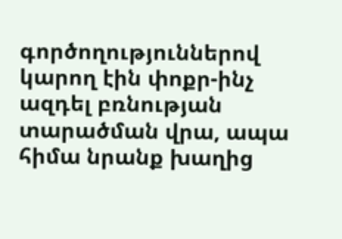գործողություններով կարող էին փոքր-ինչ ազդել բռնության տարածման վրա, ապա հիմա նրանք խաղից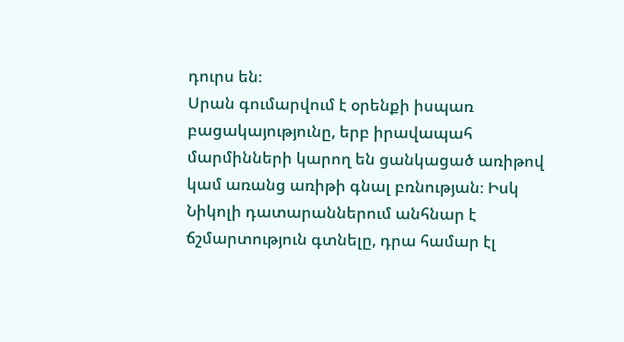դուրս են։
Սրան գումարվում է օրենքի իսպառ բացակայությունը, երբ իրավապահ մարմինների կարող են ցանկացած առիթով կամ առանց առիթի գնալ բռնության։ Իսկ Նիկոլի դատարաններում անհնար է ճշմարտություն գտնելը, դրա համար էլ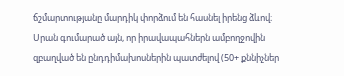ճշմարտությանը մարդիկ փորձում են հասնել իրենց ձևով։ Սրան գումարած այն, որ իրավապահներն ամբողջովին զբաղված են ընդդիմախոսներին պատժելով (50+ քննիչներ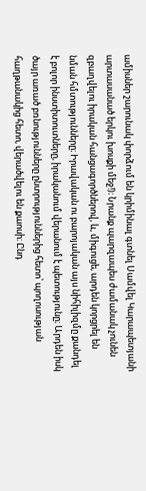ամիսներ շարունակ փորձում են կրիմինալ գտնել Սամվել Կարապետյանի արտասանած երկու խոսքի մեջ!)։ Նրանք պարզապես ժամանակ չունեն զբաղվելու իրական հանցագործներով, և, միգուցե, արդեն կորցրել են նման հմտությունները։ Իրավական ու բարոյական այս նիհիլիզմը քանդել է բոլոր ինստիտուտները, իրականում վերանում է պետությունը։ Արդեն իսկ ծայր առած բռնությունները ընտրություններից հետո՝ պողոսության հաղթանակից հետո, վերածվելու են քաոսի։ Ընդ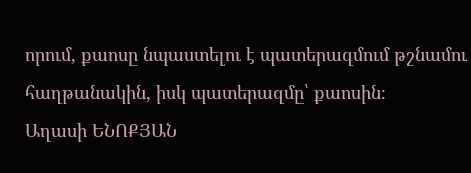որում, քաոսը նպաստելու է պատերազմում թշնամու հաղթանակին, իսկ պատերազմը՝ քաոսին։
Աղասի ԵՆՈՔՅԱՆ